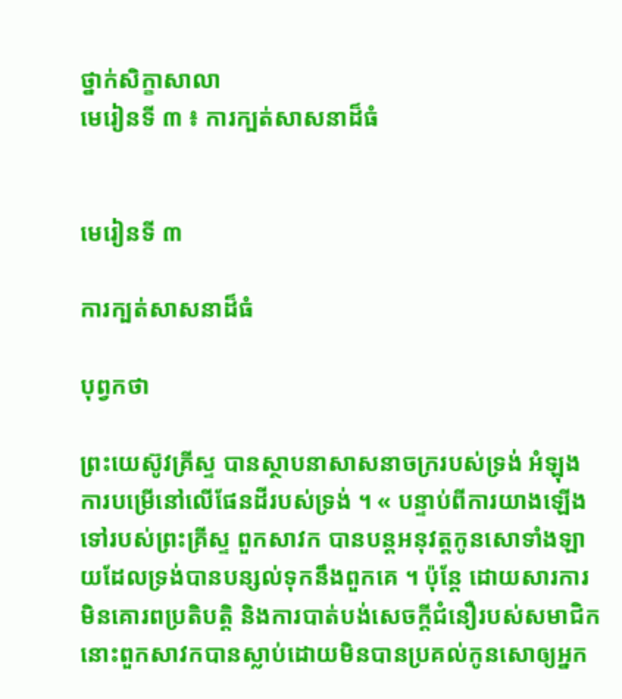ថ្នាក់សិក្ខាសាលា
មេរៀនទី ៣ ៖ ការក្បត់សាសនាដ៏ធំ


មេរៀនទី ៣

ការក្បត់សាសនាដ៏ធំ

បុព្វកថា

ព្រះយេស៊ូវគ្រីស្ទ បានស្ថាបនាសាសនាចក្ររបស់ទ្រង់ អំឡុងការបម្រើនៅលើផែនដីរបស់ទ្រង់ ។ « បន្ទាប់ពីការយាងឡើងទៅរបស់ព្រះគ្រីស្ទ ពួកសាវក បានបន្ដអនុវត្តកូនសោទាំងឡាយដែលទ្រង់បានបន្សល់ទុកនឹងពួកគេ ។ ប៉ុន្តែ ដោយសារការមិនគោរពប្រតិបត្តិ និងការបាត់បង់សេចក្ដីជំនឿរបស់សមាជិក នោះពួកសាវកបានស្លាប់ដោយមិនបានប្រគល់កូនសោឲ្យអ្នក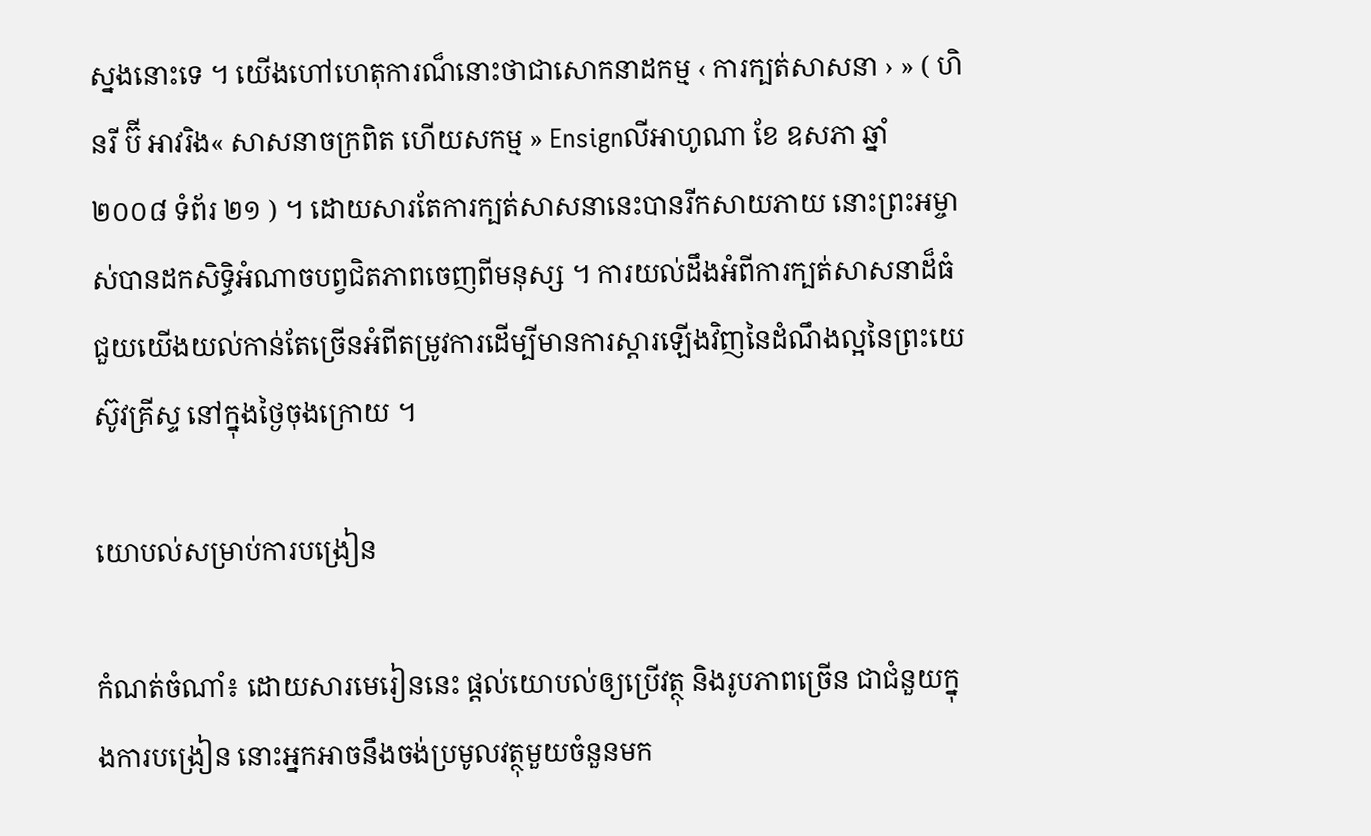ស្នងនោះទេ ។ យើងហៅហេតុការណ៏នោះថាជាសោកនាដកម្ម ‹ ការក្បត់សាសនា › » ( ហិនរី ប៊ី អាវរិង« សាសនាចក្រពិត ហើយសកម្ម » Ensignលីអាហូណា ខែ ឧសភា ឆ្នាំ ២០០៨ ទំព័រ ២១ ) ។ ដោយសារតែការក្បត់សាសនានេះបានរីកសាយភាយ នោះព្រះអម្ចាស់បានដកសិទ្ធិអំណាចបព្វជិតភាពចេញពីមនុស្ស ។ ការយល់ដឹងអំពីការក្បត់សាសនាដ៏ធំ ជួយយើងយល់កាន់តែច្រើនអំពីតម្រូវការដើម្បីមានការស្ដារឡើងវិញនៃដំណឹងល្អនៃព្រះយេស៊ូវគ្រីស្ទ នៅក្នុងថ្ងៃចុងក្រោយ ។

យោបល់សម្រាប់ការបង្រៀន

កំណត់ចំណាំ៖ ដោយសារមេរៀននេះ ផ្ដល់យោបល់ឲ្យប្រើវត្ថុ និងរូបភាពច្រើន ជាជំនួយក្នុងការបង្រៀន នោះអ្នកអាចនឹងចង់ប្រមូលវត្ថុមួយចំនួនមក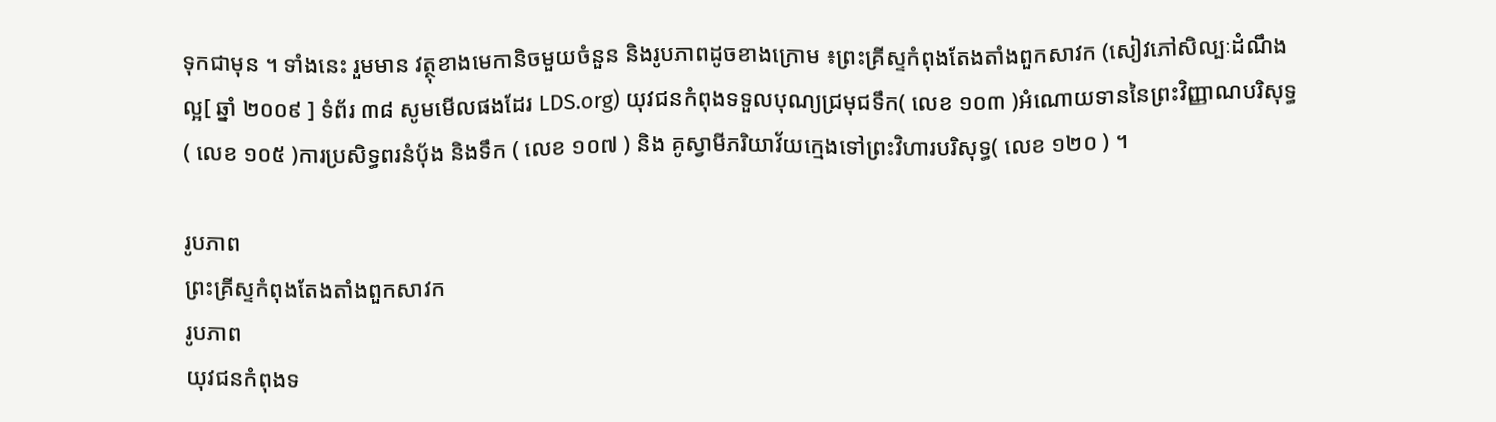ទុកជាមុន ។ ទាំងនេះ រួមមាន វត្ថុខាងមេកានិចមួយចំនួន និងរូបភាពដូចខាងក្រោម ៖ព្រះគ្រីស្ទកំពុងតែងតាំងពួកសាវក (សៀវភៅសិល្បៈដំណឹងល្អ[ ឆ្នាំ ២០០៩ ] ទំព័រ ៣៨ សូមមើលផងដែរ LDS.org) យុវជនកំពុងទទួលបុណ្យជ្រមុជទឹក( លេខ ១០៣ )អំណោយទាននៃព្រះវិញ្ញាណបរិសុទ្ធ( លេខ ១០៥ )ការប្រសិទ្ធពរនំបុ័ង និងទឹក ( លេខ ១០៧ ) និង គូស្វាមីភរិយាវ័យក្មេងទៅព្រះវិហារបរិសុទ្ធ( លេខ ១២០ ) ។

រូបភាព
ព្រះគ្រីស្ទកំពុងតែងតាំងពួកសាវក
រូបភាព
យុវជនកំពុងទ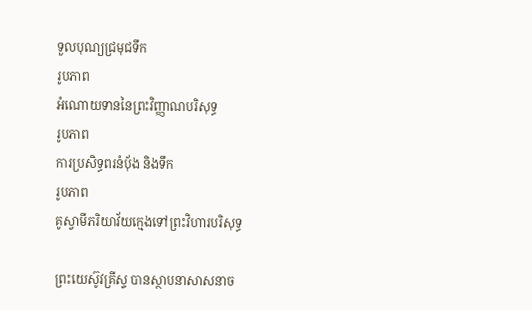ទួលបុណ្យជ្រមុជទឹក
រូបភាព
អំណោយទាននៃព្រះវិញ្ញាណបរិសុទ្ធ
រូបភាព
ការប្រសិទ្ធពរនំបុ័ង និងទឹក
រូបភាព
គូស្វាមីភរិយាវ័យក្មេងទៅព្រះវិហារបរិសុទ្ធ

ព្រះយេស៊ូវគ្រីស្ទ បានស្ថាបនាសាសនាច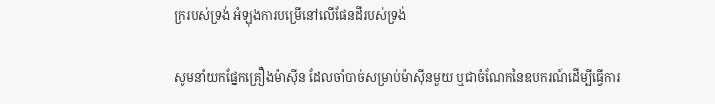ក្ររបស់ទ្រង់ អំឡុងការបម្រើនៅលើផែនដីរបស់ទ្រង់

សូមនាំយកផ្នែកគ្រឿងម៉ាស៊ីន ដែលចាំបាច់សម្រាប់ម៉ាស៊ីនមួយ ឬជាចំណែកនៃឧបករណ៍ដើម្បីធ្វើការ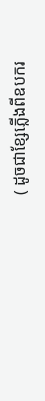( ដូចជាខ្សែភ្លើងពីឧបករ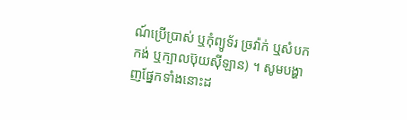ណ៍ប្រើប្រាស់ ឬកុំព្យូទ័រ ច្រវ៉ាក់ ឬសំបកកង់ ឬក្បាលប៊ុយស៊ីឡាន) ។ សូមបង្ហាញផ្នែកទាំងនោះដ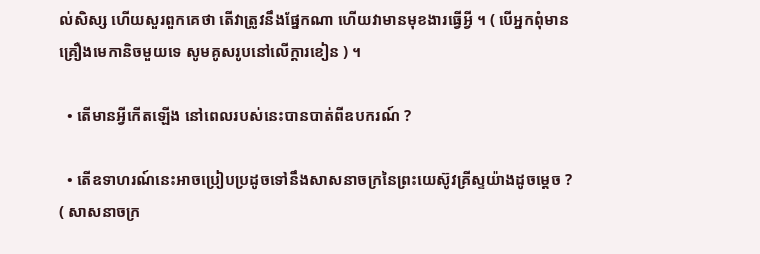ល់សិស្ស ហើយសួរពួកគេថា តើវាត្រូវនឹងផ្នែកណា ហើយវាមានមុខងារធ្វើអ្វី ។ ( បើអ្នកពុំមានគ្រឿងមេកានិចមួយទេ សូមគូសរូបនៅលើក្ដារខៀន ) ។

  • តើមានអ្វីកើតឡើង នៅពេលរបស់នេះបានបាត់ពីឧបករណ៍ ?

  • តើឧទាហរណ៍នេះអាចប្រៀបប្រដូចទៅនឹងសាសនាចក្រនៃព្រះយេស៊ូវគ្រីស្ទយ៉ាងដូចម្ដេច ? ( សាសនាចក្រ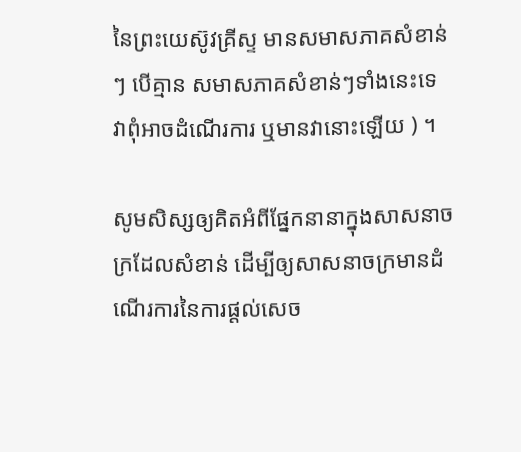នៃព្រះយេស៊ូវគ្រីស្ទ មានសមាសភាគសំខាន់ៗ បើគ្មាន សមាសភាគសំខាន់ៗទាំងនេះទេ វាពុំអាចដំណើរការ ឬមានវានោះឡើយ ) ។

សូមសិស្សឲ្យគិតអំពីផ្នែកនានាក្នុងសាសនាចក្រដែលសំខាន់ ដើម្បីឲ្យសាសនាចក្រមានដំណើរការនៃការផ្ដល់សេច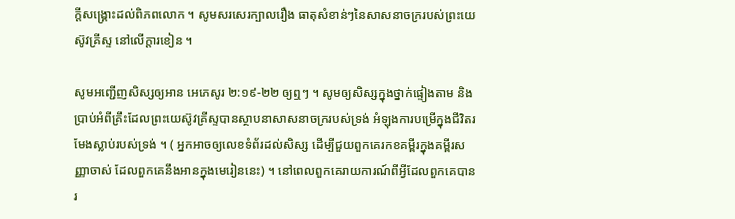ក្ដីសង្គ្រោះដល់ពិភពលោក ។ សូមសរសេរក្បាលរឿង ធាតុសំខាន់ៗនៃសាសនាចក្ររបស់ព្រះយេស៊ូវគ្រីស្ទ នៅលើក្ដារខៀន ។

សូមអញ្ជើញសិស្សឲ្យអាន អេភេសូរ ២:១៩-២២ ឲ្យឮៗ ។ សូមឲ្យសិស្សក្នុងថ្នាក់ផ្ទៀងតាម និងប្រាប់អំពីគ្រឹះដែលព្រះយេស៊ូវគ្រីស្ទបានស្ថាបនាសាសនាចក្ររបស់ទ្រង់ អំឡុងការបម្រើក្នុងជីវិតរមែងស្លាប់របស់ទ្រង់ ។ ( អ្នកអាចឲ្យលេខទំព័រដល់សិស្ស ដើម្បីជួយពួកគេរកខគម្ពីរក្នុងគម្ពីរសញ្ញាចាស់ ដែលពួកគេនឹងអានក្នុងមេរៀននេះ) ។ នៅពេលពួកគេរាយការណ៍ពីអ្វីដែលពួកគេបានរ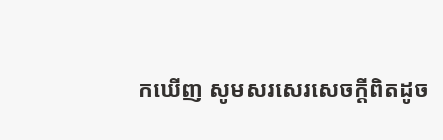កឃើញ សូមសរសេរសេចក្ដីពិតដូច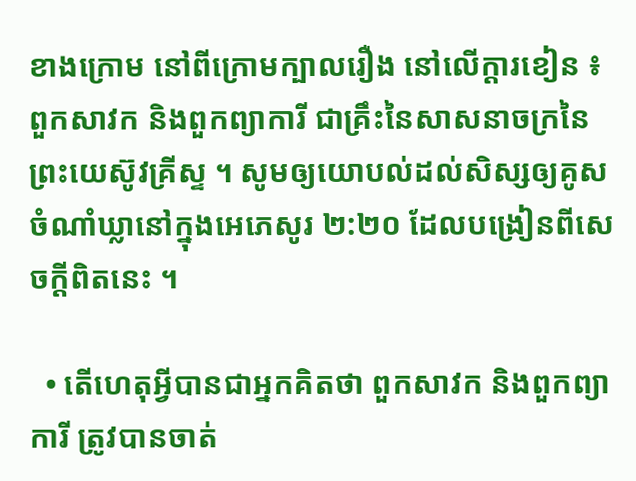ខាងក្រោម នៅពីក្រោមក្បាលរឿង នៅលើក្ដារខៀន ៖ ពួកសាវក និងពួកព្យាការី ជាគ្រឹះនៃសាសនាចក្រនៃព្រះយេស៊ូវគ្រីស្ទ ។ សូមឲ្យយោបល់ដល់សិស្សឲ្យគូសចំណាំឃ្លានៅក្នុងអេភេសូរ ២:២០ ដែលបង្រៀនពីសេចក្ដីពិតនេះ ។

  • តើហេតុអ្វីបានជាអ្នកគិតថា ពួកសាវក និងពួកព្យាការី ត្រូវបានចាត់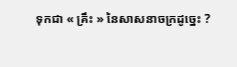ទុកជា « គ្រឹះ » នៃសាសនាចក្រដូច្នេះ ?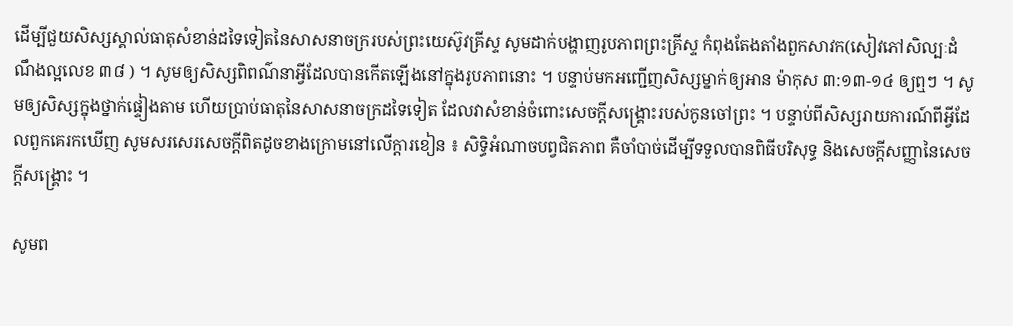ដើម្បីជួយសិស្សស្គាល់ធាតុសំខាន់ដទៃទៀតនៃសាសនាចក្ររបស់ព្រះយេស៊ូវគ្រីស្ទ សូមដាក់បង្ហាញរូបភាពព្រះគ្រីស្ទ កំពុងតែងតាំងពួកសាវក(សៀវភៅសិល្បៈដំណឹងល្អលេខ ៣៨ ) ។ សូមឲ្យសិស្សពិពណ៌នាអ្វីដែលបានកើតឡើងនៅក្នុងរូបភាពនោះ ។ បន្ទាប់មកអញ្ជើញសិស្សម្នាក់ឲ្យអាន ម៉ាកុស ៣:១៣-១៤ ឲ្យឮៗ ។ សូមឲ្យសិស្សក្នុងថ្នាក់ផ្ទៀងតាម ហើយប្រាប់ធាតុនៃសាសនាចក្រដទៃទៀត ដែលវាសំខាន់ចំពោះសេចក្ដីសង្គ្រោះរបស់កូនចៅព្រះ ។ បន្ទាប់ពីសិស្សរាយការណ៍ពីអ្វីដែលពួកគេរកឃើញ សូមសរសេរសេចក្ដីពិតដូចខាងក្រោមនៅលើក្ដារខៀន ៖ សិទ្ធិអំណាចបព្វជិតភាព គឺចាំបាច់ដើម្បីទទួលបានពិធីបរិសុទ្ធ និងសេចក្ដីសញ្ញានៃសេចក្ដីសង្គ្រោះ ។

សូមព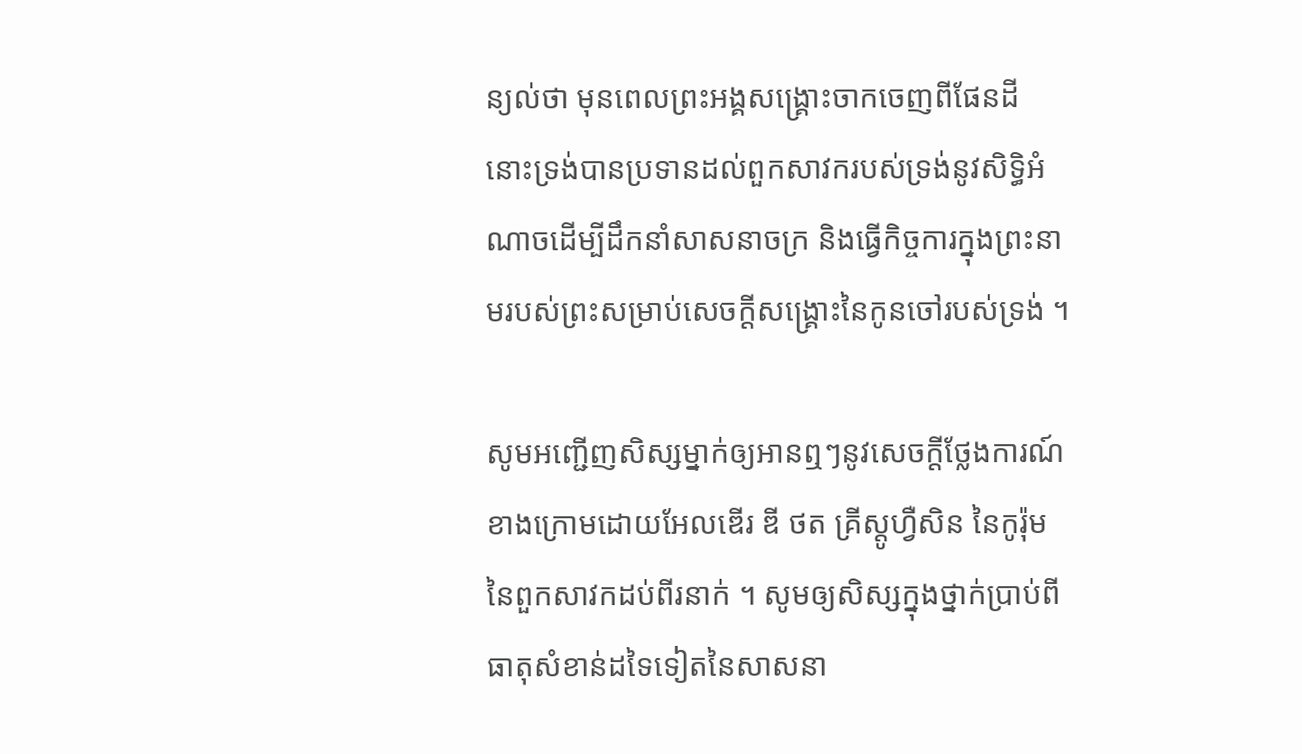ន្យល់ថា មុនពេលព្រះអង្គសង្គ្រោះចាកចេញពីផែនដី នោះទ្រង់បានប្រទានដល់ពួកសាវករបស់ទ្រង់នូវសិទ្ធិអំណាចដើម្បីដឹកនាំសាសនាចក្រ និងធ្វើកិច្ចការក្នុងព្រះនាមរបស់ព្រះសម្រាប់សេចក្ដីសង្គ្រោះនៃកូនចៅរបស់ទ្រង់ ។

សូមអញ្ជើញសិស្សម្នាក់ឲ្យអានឮៗនូវសេចក្ដីថ្លែងការណ៍ខាងក្រោមដោយអែលឌើរ ឌី ថត គ្រីស្តូហ្វឺសិន នៃកូរ៉ុមនៃពួកសាវកដប់ពីរនាក់ ។ សូមឲ្យសិស្សក្នុងថ្នាក់ប្រាប់ពីធាតុសំខាន់ដទៃទៀតនៃសាសនា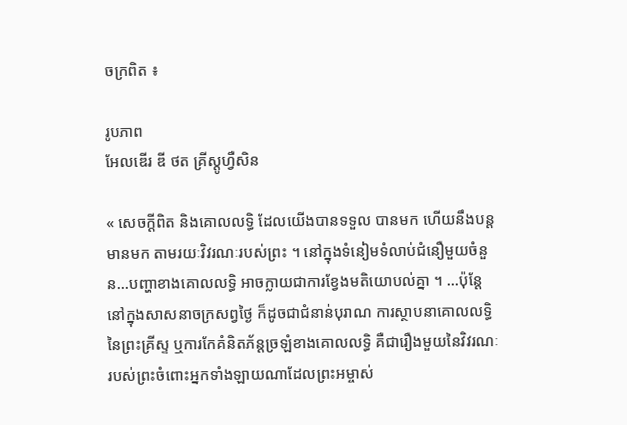ចក្រពិត ៖

រូបភាព
អែលឌើរ ឌី ថត គ្រីស្តូហ្វឺសិន

« សេចក្ដីពិត និងគោលលទ្ធិ ដែលយើងបានទទួល បានមក ហើយនឹងបន្ដមានមក តាមរយៈវិវរណៈរបស់ព្រះ ។ នៅក្នុងទំនៀមទំលាប់ជំនឿមួយចំនួន…បញ្ហាខាងគោលលទ្ធិ អាចក្លាយជាការខ្វែងមតិយោបល់គ្នា ។ …ប៉ុន្តែ នៅក្នុងសាសនាចក្រសព្វថ្ងៃ ក៏ដូចជាជំនាន់បុរាណ ការស្ថាបនាគោលលទ្ធិនៃព្រះគ្រីស្ទ ឬការកែគំនិតភ័ន្ដច្រឡំខាងគោលលទ្ធិ គឺជារឿងមួយនៃវិវរណៈរបស់ព្រះចំពោះអ្នកទាំងឡាយណាដែលព្រះអម្ចាស់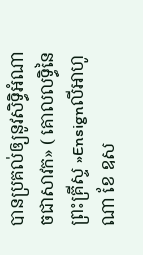បានប្រគល់ឲ្យនូវសិទ្ធិអំណាចជាសាវក» ( គោលលទ្ធិនៃព្រះគ្រីស្ទ »Ensignលីអាហូណា ខែ ឧស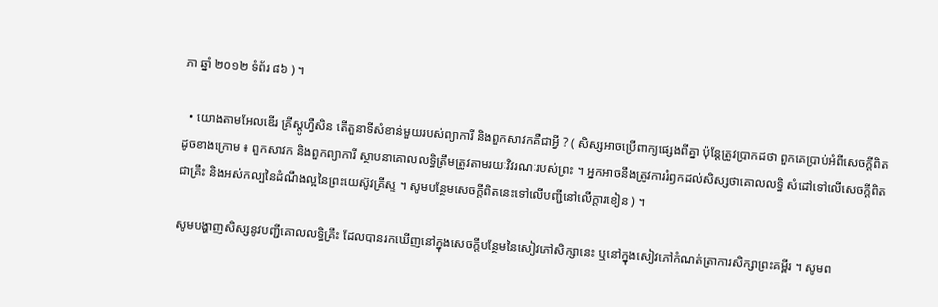ភា ឆ្នាំ ២០១២ ទំព័រ ៨៦ ) ។

  • យោងតាមអែលឌើរ គ្រីស្តូហ្វឺសិន តើតួនាទីសំខាន់មួយរបស់ព្យាការី និងពួកសាវកគឺជាអ្វី ? ( សិស្សអាចប្រើពាក្យផ្សេងពីគ្នា ប៉ុន្តែត្រូវប្រាកដថា ពួកគេប្រាប់អំពីសេចក្ដីពិតដូចខាងក្រោម ៖ ពួកសាវក និងពួកព្យាការី ស្ថាបនាគោលលទ្ធិត្រឹមត្រូវតាមរយៈវិវរណៈរបស់ព្រះ ។ អ្នកអាចនឹងត្រូវការរំឭកដល់សិស្សថាគោលលទ្ធិ សំដៅទៅលើសេចក្ដីពិតជាគ្រឹះ និងអស់កល្បនៃដំណឹងល្អនៃព្រះយេស៊ូវគ្រីស្ទ ។ សូមបន្ថែមសេចក្ដីពិតនេះទៅលើបញ្ជីនៅលើក្ដារខៀន ) ។

សូមបង្ហាញសិស្សនូវបញ្ជីគោលលទ្ធិគ្រឹះ ដែលបានរកឃើញនៅក្នុងសេចក្ដីបន្ថែមនៃសៀវភៅសិក្សានេះ ឬនៅក្នុងសៀវភៅកំណត់ត្រាការសិក្សាព្រះគម្ពីរ ។ សូមព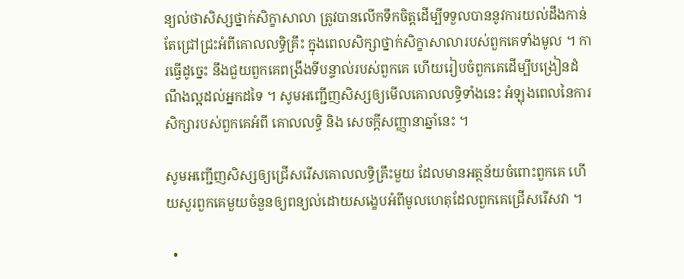ន្យល់ថាសិស្សថ្នាក់សិក្ខាសាលា ត្រូវបានលើកទឹកចិត្តដើម្បីទទួលបាននូវការយល់ដឹងកាន់តែជ្រៅជ្រះអំពីគោលលទ្ធិគ្រឹះ ក្នុងពេលសិក្សាថ្នាក់សិក្ខាសាលារបស់ពួកគេទាំងមូល ។ ការធ្វើដូច្នេះ នឹងជួយពួកគេពង្រឹងទីបន្ទាល់របស់ពួកគេ ហើយរៀបចំពួកគេដើម្បីបង្រៀនដំណឹងល្អដល់អ្នកដទៃ ។ សូមអញ្ជើញសិស្សឲ្យមើលគោលលទ្ធិទាំងនេះ អំឡុងពេលនៃការសិក្សារបស់ពួកគេអំពី គោលលទ្ធិ និង សេចក្ដីសញ្ញានាឆ្នាំនេះ ។

សូមអញ្ជើញសិស្សឲ្យជ្រើសរើសគោលលទ្ធិគ្រឹះមួយ ដែលមានអត្ថន័យចំពោះពួកគេ ហើយសួរពួកគេមួយចំនួនឲ្យពន្យល់ដោយសង្ខេបអំពីមូលហេតុដែលពួកគេជ្រើសរើសវា ។

  •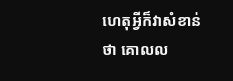ហេតុអ្វីក៏វាសំខាន់ថា គោលល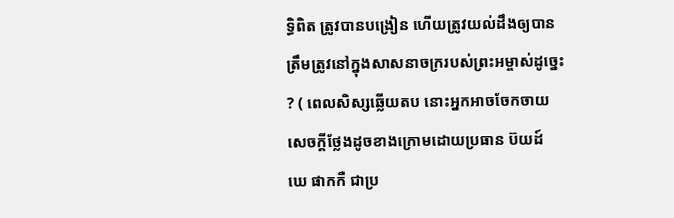ទ្ធិពិត ត្រូវបានបង្រៀន ហើយត្រូវយល់ដឹងឲ្យបានត្រឹមត្រូវនៅក្នុងសាសនាចក្ររបស់ព្រះអម្ចាស់ដូច្នេះ ? ( ពេលសិស្សឆ្លើយតប នោះអ្នកអាចចែកចាយសេចក្ដីថ្លែងដូចខាងក្រោមដោយប្រធាន ប៊យដ៍ ឃេ ផាកកឺ ជាប្រ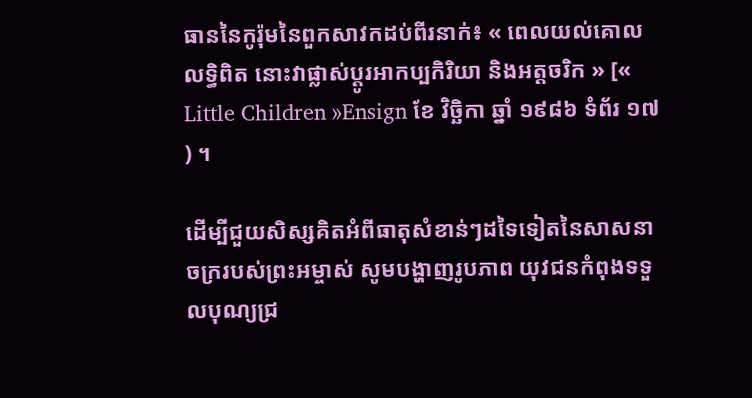ធាននៃកូរ៉ុមនៃពួកសាវកដប់ពីរនាក់៖ « ពេលយល់គោលលទ្ធិពិត នោះវាផ្លាស់ប្ដូរអាកប្បកិរិយា និងអត្តចរិក » [« Little Children »Ensign ខែ វិច្ឆិកា ឆ្នាំ ១៩៨៦ ទំព័រ ១៧ ) ។

ដើម្បីជួយសិស្សគិតអំពីធាតុសំខាន់ៗដទៃទៀតនៃសាសនាចក្ររបស់ព្រះអម្ចាស់ សូមបង្ហាញរូបភាព យុវជនកំពុងទទួលបុណ្យជ្រ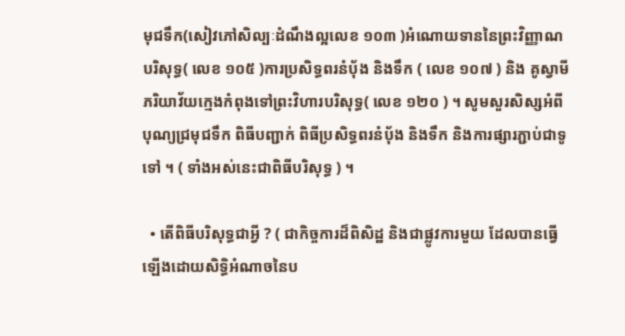មុជទឹក(សៀវភៅសិល្បៈដំណឹងល្អលេខ ១០៣ )អំណោយទាននៃព្រះវិញ្ញាណបរិសុទ្ធ( លេខ ១០៥ )ការប្រសិទ្ធពរនំបុ័ង និងទឹក ( លេខ ១០៧ ) និង គូស្វាមីភរិយាវ័យក្មេងកំពុងទៅព្រះវិហារបរិសុទ្ធ( លេខ ១២០ ) ។ សូមសួរសិស្សអំពីបុណ្យជ្រមុជទឹក ពិធីបញ្ជាក់ ពិធីប្រសិទ្ធពរនំបុ័ង និងទឹក និងការផ្សារភ្ជាប់ជាទូទៅ ។ ( ទាំងអស់នេះជាពិធីបរិសុទ្ធ ) ។

  • តើពិធីបរិសុទ្ធជាអ្វី ? ( ជាកិច្ចការដ៏ពិសិដ្ឋ និងជាផ្លូវការមួយ ដែលបានធ្វើឡើងដោយសិទ្ធិអំណាចនៃប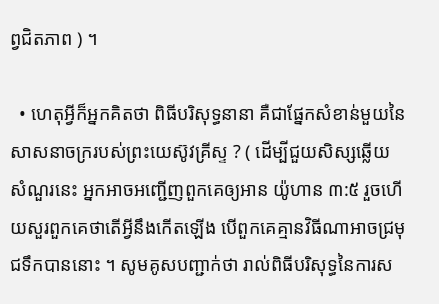ព្វជិតភាព ) ។

  • ហេតុអ្វីក៏អ្នកគិតថា ពិធីបរិសុទ្ធនានា គឺជាផ្នែកសំខាន់មួយនៃសាសនាចក្ររបស់ព្រះយេស៊ូវគ្រីស្ទ ? ( ដើម្បីជួយសិស្សឆ្លើយសំណួរនេះ អ្នកអាចអញ្ជើញពួកគេឲ្យអាន យ៉ូហាន ៣:៥ រួចហើយសួរពួកគេថាតើអ្វីនឹងកើតឡើង បើពួកគេគ្មានវិធីណាអាចជ្រមុជទឹកបាននោះ ។ សូមគូសបញ្ជាក់ថា រាល់ពិធីបរិសុទ្ធនៃការស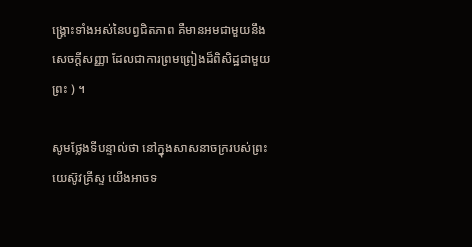ង្គ្រោះទាំងអស់នៃបព្វជិតភាព គឺមានអមជាមួយនឹងសេចក្ដីសញ្ញា ដែលជាការព្រមព្រៀងដ៏ពិសិដ្ឋជាមួយព្រះ ) ។

សូមថ្លែងទីបន្ទាល់ថា នៅក្នុងសាសនាចក្ររបស់ព្រះយេស៊ូវគ្រីស្ទ យើងអាចទ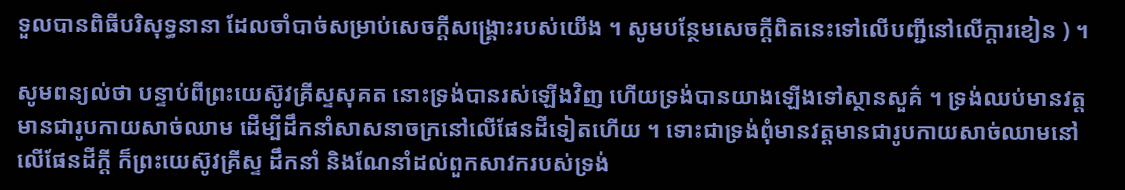ទួលបានពិធីបរិសុទ្ធនានា ដែលចាំបាច់សម្រាប់សេចក្ដីសង្គ្រោះរបស់យើង ។ សូមបន្ថែមសេចក្ដីពិតនេះទៅលើបញ្ជីនៅលើក្ដារខៀន ) ។

សូមពន្យល់ថា បន្ទាប់ពីព្រះយេស៊ូវគ្រីស្ទសុគត នោះទ្រង់បានរស់ឡើងវិញ ហើយទ្រង់បានយាងឡើងទៅស្ថានសួគ៌ ។ ទ្រង់ឈប់មានវត្តមានជារូបកាយសាច់ឈាម ដើម្បីដឹកនាំសាសនាចក្រនៅលើផែនដីទៀតហើយ ។ ទោះជាទ្រង់ពុំមានវត្តមានជារូបកាយសាច់ឈាមនៅលើផែនដីក្ដី ក៏ព្រះយេស៊ូវគ្រីស្ទ ដឹកនាំ និងណែនាំដល់ពួកសាវករបស់ទ្រង់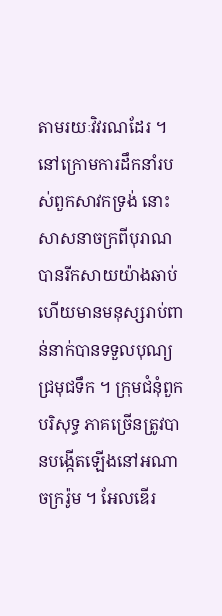តាមរយៈវិវរណដែរ ។ នៅក្រោមការដឹកនាំរបស់ពួកសាវកទ្រង់ នោះសាសនាចក្រពីបុរាណ បានរីកសាយយ៉ាងឆាប់ ហើយមានមនុស្សរាប់ពាន់នាក់បានទទួលបុណ្យជ្រមុជទឹក ។ ក្រុមជំនុំពួកបរិសុទ្ធ ភាគច្រើនត្រូវបានបង្កើតឡើងនៅអណាចក្ររ៉ូម ។ អែលឌើរ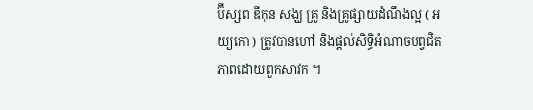ប៊ីស្សព ឌីកុន សង្ឃ គ្រូ និងគ្រូផ្សាយដំណឹងល្អ ( អយ្យកោ ) ត្រូវបានហៅ និងផ្ដល់សិទ្ធិអំណាចបព្វជិតភាពដោយពួកសាវក ។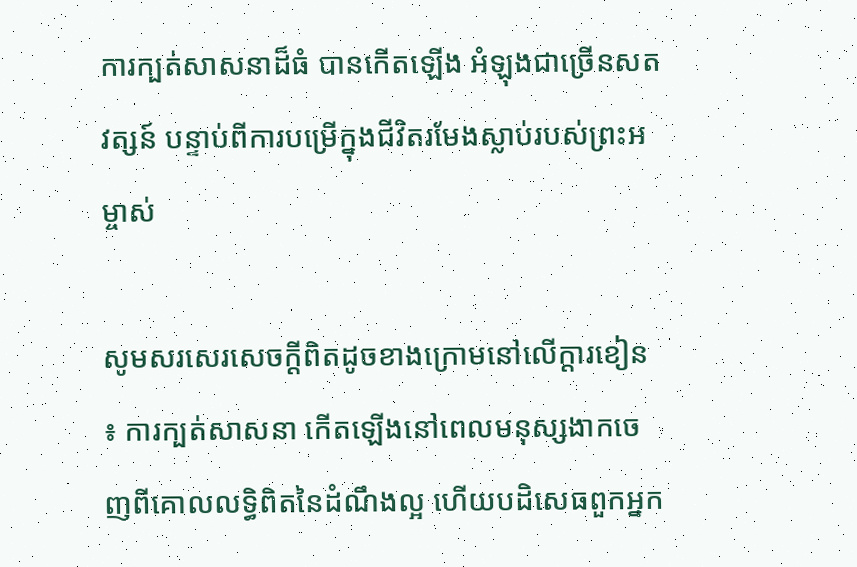ការក្បត់សាសនាដ៏ធំ បានកើតឡើង អំឡុងជាច្រើនសតវត្សន៍ បន្ទាប់ពីការបម្រើក្នុងជីវិតរមែងស្លាប់របស់ព្រះអម្ចាស់

សូមសរសេរសេចក្ដីពិតដូចខាងក្រោមនៅលើក្ដារខៀន ៖ ការក្បត់សាសនា កើតឡើងនៅពេលមនុស្សងាកចេញពីគោលលទ្ធិពិតនៃដំណឹងល្អ ហើយបដិសេធពួកអ្នក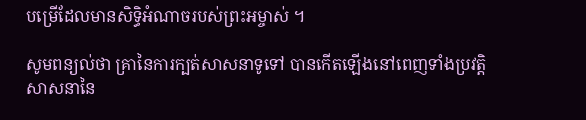បម្រើដែលមានសិទ្ធិអំណាចរបស់ព្រះអម្ចាស់ ។

សូមពន្យល់ថា គ្រានៃការក្បត់សាសនាទូទៅ បានកើតឡើងនៅពេញទាំងប្រវត្តិសាសនានៃ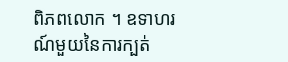ពិភពលោក ។ ឧទាហរណ៍មួយនៃការក្បត់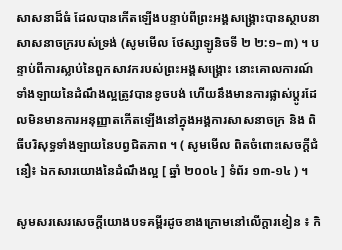សាសនាដ៏ធំ ដែលបានកើតឡើងបន្ទាប់ពីព្រះអង្គសង្គ្រោះបានស្ថាបនាសាសនាចក្ររបស់ទ្រង់ (សូមមើល ថែស្សាឡូនិចទី ២ ២:១–៣) ។ បន្ទាប់ពីការស្លាប់នៃពួកសាវករបស់ព្រះអង្គសង្រ្គោះ នោះគោលការណ៍ទាំងឡាយនៃដំណឹងល្អត្រូវបានខូចបង់ ហើយនឹងមានការផ្លាស់ប្តូរដែលមិនមានការអនុញ្ញាតកើតឡើងនៅក្នុងអង្គការសាសនាចក្រ និង ពិធីបរិសុទ្ធទាំងឡាយនៃបព្វជិតភាព ។ ( សូមមើល ពិតចំពោះសេចក្ដីជំនឿ៖ ឯកសារយោងនៃដំណឹងល្អ [ ឆ្នាំ ២០០៤ ] ទំព័រ ១៣-១៤ ) ។

សូមសរសេរសេចក្ដីយោងបទគម្ពីរដូចខាងក្រោមនៅលើក្ដារខៀន ៖ កិ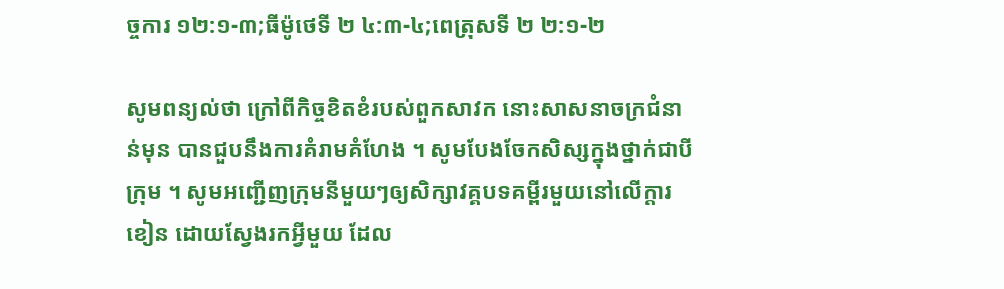ច្ចការ ១២:១-៣;ធីម៉ូថេទី ២ ៤:៣-៤;ពេត្រុសទី ២ ២:១-២

សូមពន្យល់ថា ក្រៅពីកិច្ចខិតខំរបស់ពួកសាវក នោះសាសនាចក្រជំនាន់មុន បានជួបនឹងការគំរាមគំហែង ។ សូមបែងចែកសិស្សក្នុងថ្នាក់ជាបីក្រុម ។ សូមអញ្ជើញក្រុមនីមួយៗឲ្យសិក្សាវគ្គបទគម្ពីរមួយនៅលើក្ដារខៀន ដោយស្វែងរកអ្វីមួយ ដែល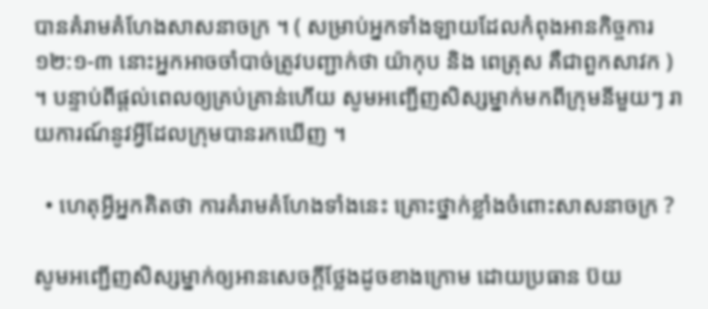បានគំរាមគំហែងសាសនាចក្រ ។ ( សម្រាប់អ្នកទាំងឡាយដែលកំពុងអានកិច្ចការ ១២:១-៣ នោះអ្នកអាចចាំបាច់ត្រូវបញ្ជាក់ថា យ៉ាកុប និង ពេត្រុស គឺជាពួកសាវក ) ។ បន្ទាប់ពីផ្តល់ពេលឲ្យគ្រប់គ្រាន់ហើយ សូមអញ្ជើញសិស្សម្នាក់មកពីក្រុមនីមួយៗ រាយការណ៍នូវអ្វីដែលក្រុមបានរកឃើញ ។

  • ហេតុអ្វីអ្នកគិតថា ការគំរាមគំហែងទាំងនេះ គ្រោះថ្នាក់ខ្លាំងចំពោះសាសនាចក្រ ?

សូមអញ្ជើញសិស្សម្នាក់ឲ្យអានសេចក្ដីថ្លែងដូចខាងក្រោម ដោយប្រធាន ប៊យ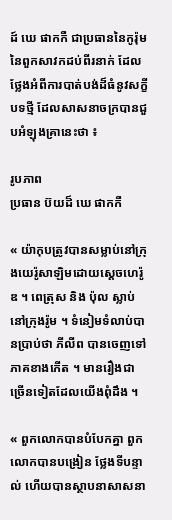ដ៍ ឃេ ផាកកឺ ជាប្រធាននៃកូរ៉ុមនៃពួកសាវកដប់ពីរនាក់ ដែលថ្លែងអំពីការបាត់បង់ដ៏ធំនូវសក្ខីបទថ្មី ដែលសាសនាចក្របានជួបអំឡុងគ្រានេះថា ៖

រូបភាព
ប្រធាន ប៊យដ៏ ឃេ ផាកកឺ

« យ៉ាកុបត្រូវបានសម្លាប់នៅក្រុងយេរ៉ូសាឡិមដោយស្ដេចហេរ៉ូឌ ។ ពេត្រុស និង ប៉ុល ស្លាប់នៅក្រុងរ៉ូម ។ ទំនៀមទំលាប់បានប្រាប់ថា ភីលីព បានចេញទៅភាគខាងកើត ។ មានរឿងជាច្រើនទៀតដែលយើងពុំដឹង ។

« ពួកលោកបានបំបែកគ្នា ពួកលោកបានបង្រៀន ថ្លែងទីបន្ទាល់ ហើយបានស្ថាបនាសាសនា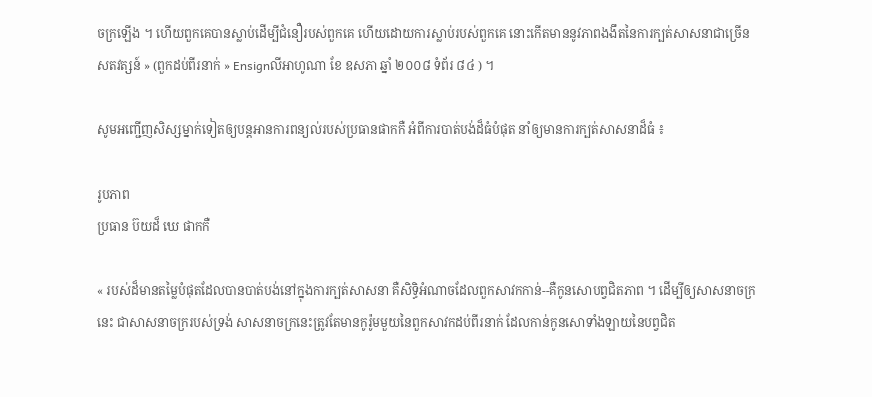ចក្រឡើង ។ ហើយពួកគេបានស្លាប់ដើម្បីជំនឿរបស់ពួកគេ ហើយដោយការស្លាប់របស់ពួកគេ នោះកើតមាននូវភាពងងឹតនៃការក្បត់សាសនាជាច្រើនសតវត្សន៍ » (ពួកដប់ពីរនាក់ » Ensignលីអាហូណា ខែ ឧសភា ឆ្នាំ ២០០៨ ទំព័រ ៨៤ ) ។

សូមអញ្ជើញសិស្សម្នាក់ទៀតឲ្យបន្ដអានការពន្យល់របស់ប្រធានផាកកឺ អំពីការបាត់បង់ដ៏ធំបំផុត នាំឲ្យមានការក្បត់សាសនាដ៏ធំ ៖

រូបភាព
ប្រធាន ប៊យដ៏ ឃេ ផាកកឺ

« របស់ដ៏មានតម្លៃបំផុតដែលបានបាត់បង់នៅក្នុងការក្បត់សាសនា គឺសិទ្ធិអំណាចដែលពួកសាវកកាន់--គឺកូនសោបព្វជិតភាព ។ ដើម្បីឲ្យសាសនាចក្រនេះ ជាសាសនាចក្ររបស់ទ្រង់ សាសនាចក្រនេះត្រូវតែមានកូរ៉ូមមួយនៃពួកសាវកដប់ពីរនាក់ ដែលកាន់កូនសោទាំងឡាយនៃបព្វជិត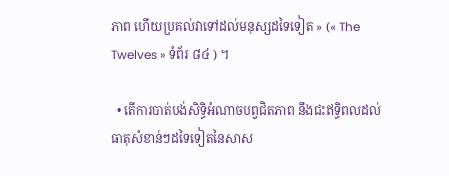ភាព ហើយប្រគល់វាទៅដល់មនុស្សដទៃទៀត » (« The Twelves » ទំព័រ ៨៤ ) ។

  • តើការបាត់បង់សិទ្ធិអំណាចបព្វជិតភាព នឹងជះឥទ្ធិពលដល់ធាតុសំខាន់ៗដទៃទៀតនៃសាស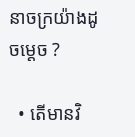នាចក្រយ៉ាងដូចម្ដេច ?

  • តើមានវិ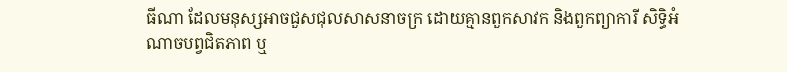ធីណា ដែលមនុស្សអាចជួសជុលសាសនាចក្រ ដោយគ្មានពួកសាវក និងពួកព្យាការី សិទ្ធិអំណាចបព្វជិតភាព ឬ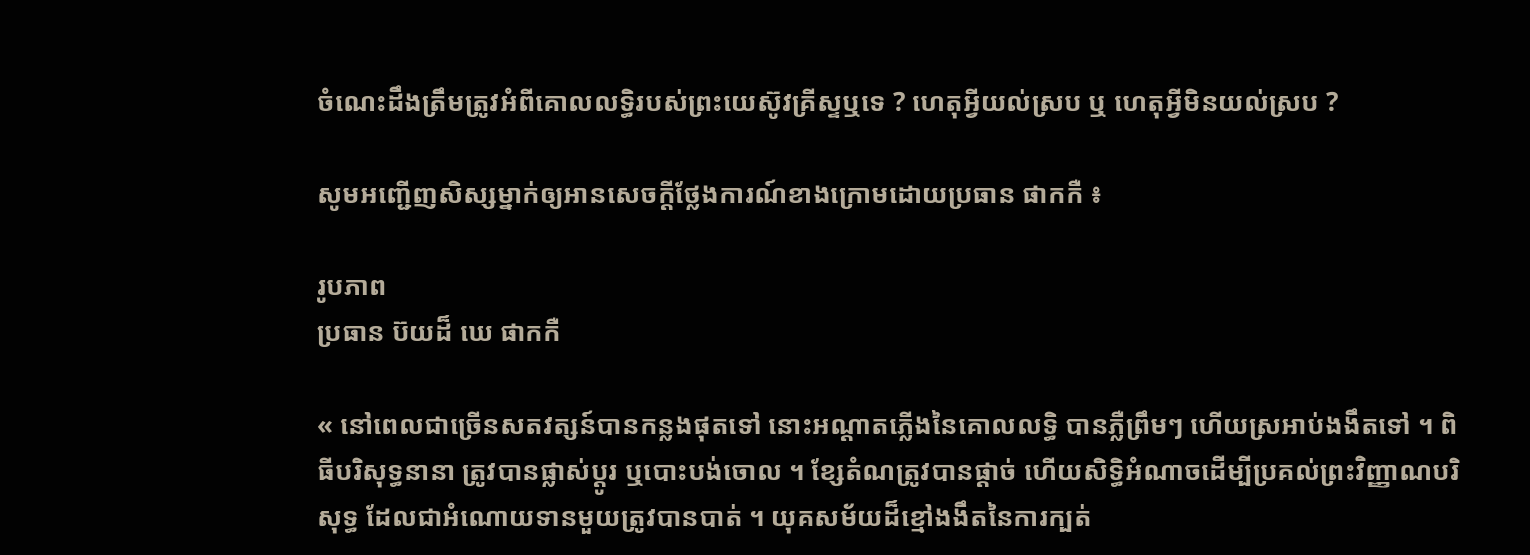ចំណេះដឹងត្រឹមត្រូវអំពីគោលលទ្ធិរបស់ព្រះយេស៊ូវគ្រីស្ទឬទេ ? ហេតុអ្វីយល់ស្រប ឬ ហេតុអ្វីមិនយល់ស្រប ?

សូមអញ្ជើញសិស្សម្នាក់ឲ្យអានសេចក្ដីថ្លែងការណ៍ខាងក្រោមដោយប្រធាន ផាកកឺ ៖

រូបភាព
ប្រធាន ប៊យដ៏ ឃេ ផាកកឺ

« នៅពេលជាច្រើនសតវត្សន៍បានកន្លងផុតទៅ នោះអណ្ដាតភ្លើងនៃគោលលទ្ធិ បានភ្លឺព្រឹមៗ ហើយស្រអាប់ងងឹតទៅ ។ ពិធីបរិសុទ្ធនានា ត្រូវបានផ្លាស់ប្ដូរ ឬបោះបង់ចោល ។ ខ្សែតំណត្រូវបានផ្ដាច់ ហើយសិទ្ធិអំណាចដើម្បីប្រគល់ព្រះវិញ្ញាណបរិសុទ្ធ ដែលជាអំណោយទានមួយត្រូវបានបាត់ ។ យុគសម័យដ៏ខ្មៅងងឹតនៃការក្បត់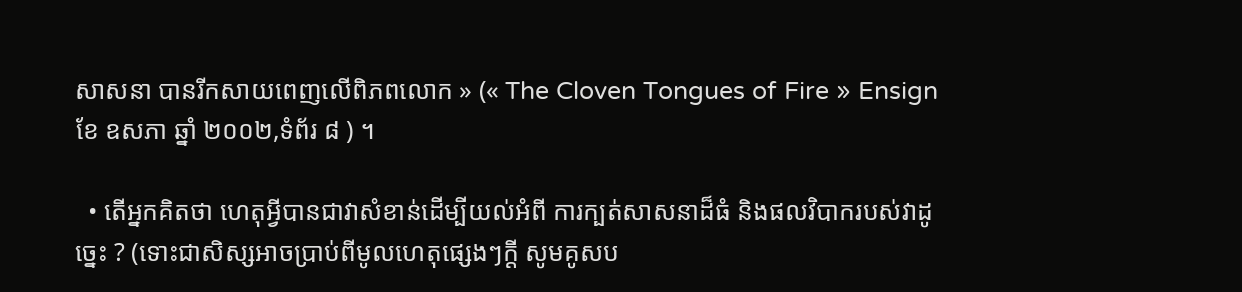សាសនា បានរីកសាយពេញលើពិភពលោក » (« The Cloven Tongues of Fire » Ensign ខែ ឧសភា ឆ្នាំ ២០០២,ទំព័រ ៨ ) ។

  • តើអ្នកគិតថា ហេតុអ្វីបានជាវាសំខាន់ដើម្បីយល់អំពី ការក្បត់សាសនាដ៏ធំ និងផលវិបាករបស់វាដូច្នេះ ? (ទោះជាសិស្សអាចប្រាប់ពីមូលហេតុផ្សេងៗក្ដី សូមគូសប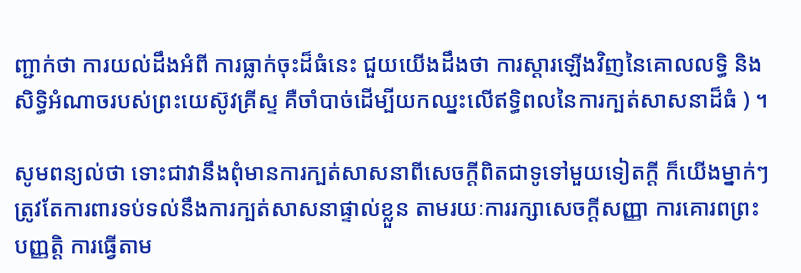ញ្ជាក់ថា ការយល់ដឹងអំពី ការធ្លាក់ចុះដ៏ធំនេះ ជួយយើងដឹងថា ការស្ដារឡើងវិញនៃគោលលទ្ធិ និងសិទ្ធិអំណាចរបស់ព្រះយេស៊ូវគ្រីស្ទ គឺចាំបាច់ដើម្បីយកឈ្នះលើឥទ្ធិពលនៃការក្បត់សាសនាដ៏ធំ ) ។

សូមពន្យល់ថា ទោះជាវានឹងពុំមានការក្បត់សាសនាពីសេចក្ដីពិតជាទូទៅមួយទៀតក្ដី ក៏យើងម្នាក់ៗ ត្រូវតែការពារទប់ទល់នឹងការក្បត់សាសនាផ្ទាល់ខ្លួន តាមរយៈការរក្សាសេចក្ដីសញ្ញា ការគោរពព្រះបញ្ញត្តិ ការធ្វើតាម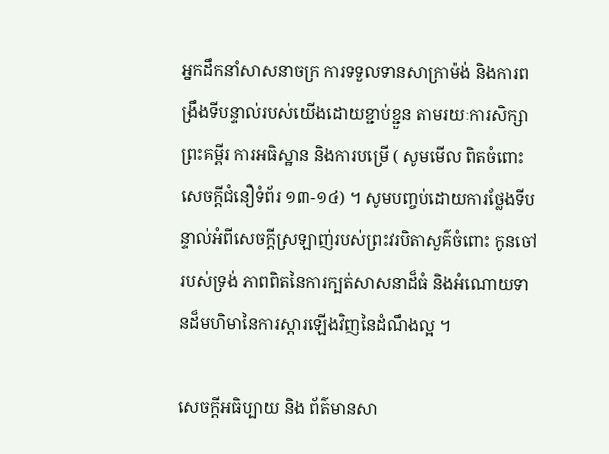អ្នកដឹកនាំសាសនាចក្រ ការទទួលទានសាក្រាម៉ង់ និងការពង្រឹងទីបន្ទាល់របស់យើងដោយខ្ជាប់ខ្ជួន តាមរយៈការសិក្សាព្រះគម្ពីរ ការអធិស្ឋាន និងការបម្រើ ( សូមមើល ពិតចំពោះសេចក្ដីជំនឿទំព័រ ១៣-១៤) ។ សូមបញ្ចប់ដោយការថ្លែងទីបន្ទាល់អំពីសេចក្ដីស្រឡាញ់របស់ព្រះវរបិតាសួគ៌ចំពោះ កូនចៅរបស់ទ្រង់ ភាពពិតនៃការក្បត់សាសនាដ៏ធំ និងអំណោយទានដ៏មហិមានៃការស្ដារឡើងវិញនៃដំណឹងល្អ ។

សេចក្តីអធិប្បាយ និង ព័ត៌មានសា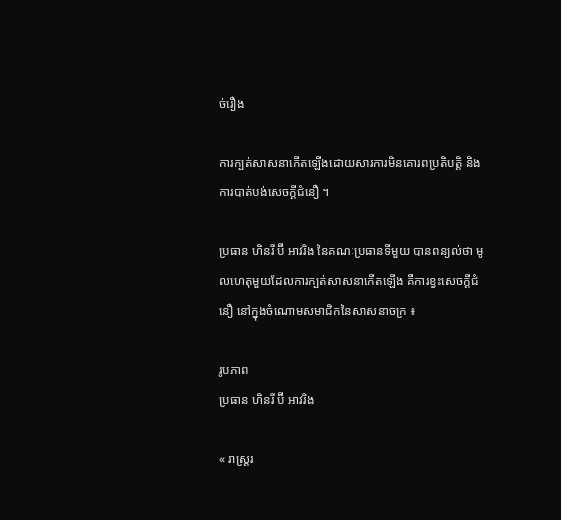ច់រឿង

ការក្បត់សាសនាកើតឡើងដោយសារការមិនគោរពប្រតិបត្តិ និងការបាត់បង់សេចក្ដីជំនឿ ។

ប្រធាន ហិនរី ប៊ី អាវរិង នៃគណៈប្រធានទីមួយ បានពន្យល់ថា មូលហេតុមួយដែលការក្បត់សាសនាកើតឡើង គឺការខ្វះសេចក្ដីជំនឿ នៅក្នុងចំណោមសមាជិកនៃសាសនាចក្រ ៖

រូបភាព
ប្រធាន ហិនរី ប៊ី អាវរិង

« រាស្ត្ររ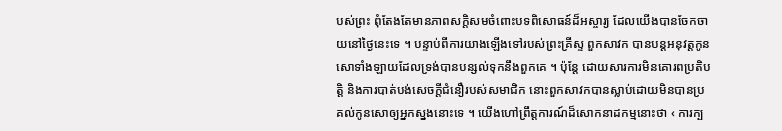បស់ព្រះ ពុំតែងតែមានភាពសក្ដិសមចំពោះបទពិសោធន៍ដ៏អស្ចារ្យ ដែលយើងបានចែកចាយនៅថ្ងៃនេះទេ ។ បន្ទាប់ពីការយាងឡើងទៅរបស់ព្រះគ្រីស្ទ ពួកសាវក បានបន្ដអនុវត្តកូនសោទាំងឡាយដែលទ្រង់បានបន្សល់ទុកនឹងពួកគេ ។ ប៉ុន្តែ ដោយសារការមិនគោរពប្រតិបត្តិ និងការបាត់បង់សេចក្ដីជំនឿរបស់សមាជិក នោះពួកសាវកបានស្លាប់ដោយមិនបានប្រគល់កូនសោឲ្យអ្នកស្នងនោះទេ ។ យើងហៅព្រឹត្តការណ៍ដ៏សោកនាដកម្មនោះថា ‹ ការក្ប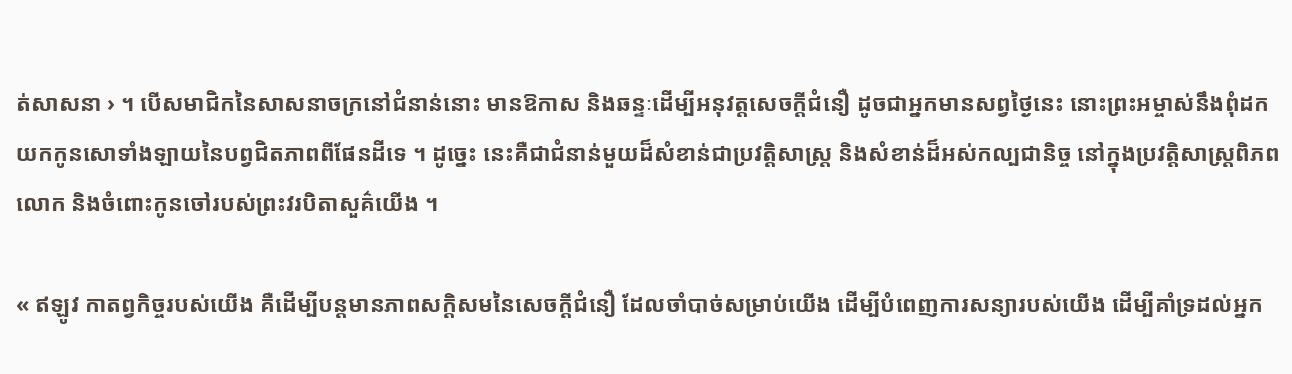ត់សាសនា › ។ បើសមាជិកនៃសាសនាចក្រនៅជំនាន់នោះ មានឱកាស និងឆន្ទៈដើម្បីអនុវត្តសេចក្ដីជំនឿ ដូចជាអ្នកមានសព្វថ្ងៃនេះ នោះព្រះអម្ចាស់នឹងពុំដកយកកូនសោទាំងឡាយនៃបព្វជិតភាពពីផែនដីទេ ។ ដូច្នេះ នេះគឺជាជំនាន់មួយដ៏សំខាន់ជាប្រវត្តិសាស្ត្រ និងសំខាន់ដ៏អស់កល្បជានិច្ច នៅក្នុងប្រវត្តិសាស្ត្រពិភពលោក និងចំពោះកូនចៅរបស់ព្រះវរបិតាសួគ៌យើង ។

« ឥឡូវ កាតព្វកិច្ចរបស់យើង គឺដើម្បីបន្ដមានភាពសក្ដិសមនៃសេចក្ដីជំនឿ ដែលចាំបាច់សម្រាប់យើង ដើម្បីបំពេញការសន្យារបស់យើង ដើម្បីគាំទ្រដល់អ្នក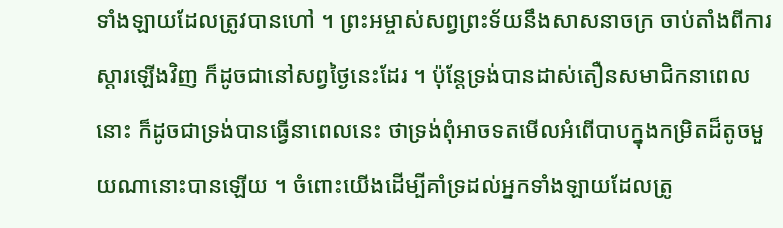ទាំងឡាយដែលត្រូវបានហៅ ។ ព្រះអម្ចាស់សព្វព្រះទ័យនឹងសាសនាចក្រ ចាប់តាំងពីការស្ដារឡើងវិញ ក៏ដូចជានៅសព្វថ្ងៃនេះដែរ ។ ប៉ុន្តែទ្រង់បានដាស់តឿនសមាជិកនាពេលនោះ ក៏ដូចជាទ្រង់បានធ្វើនាពេលនេះ ថាទ្រង់ពុំអាចទតមើលអំពើបាបក្នុងកម្រិតដ៏តូចមួយណានោះបានឡើយ ។ ចំពោះយើងដើម្បីគាំទ្រដល់អ្នកទាំងឡាយដែលត្រូ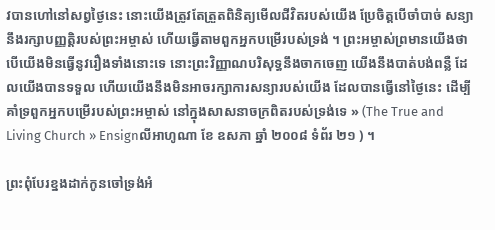វបានហៅនៅសព្វថ្ងៃនេះ នោះយើងត្រូវតែត្រួតពិនិត្យមើលជីវិតរបស់យើង ប្រែចិត្តបើចាំបាច់ សន្យានឹងរក្សាបញ្ញត្តិរបស់ព្រះអម្ចាស់ ហើយធ្វើតាមពួកអ្នកបម្រើរបស់ទ្រង់ ។ ព្រះអម្ចាស់ព្រមានយើងថា បើយើងមិនធ្វើនូវរឿងទាំងនោះទេ នោះព្រះវិញ្ញាណបរិសុទ្ធនឹងចាកចេញ យើងនឹងបាត់បង់ពន្លឺ ដែលយើងបានទទួល ហើយយើងនឹងមិនអាចរក្សាការសន្យារបស់យើង ដែលបានធ្វើនៅថ្ងៃនេះ ដើម្បីគាំទ្រពួកអ្នកបម្រើរបស់ព្រះអម្ចាស់ នៅក្នុងសាសនាចក្រពិតរបស់ទ្រង់ទេ » (The True and Living Church » Ensignលីអាហូណា ខែ ឧសភា ឆ្នាំ ២០០៨ ទំព័រ ២១ ) ។

ព្រះពុំបែរខ្នងដាក់កូនចៅទ្រង់អំ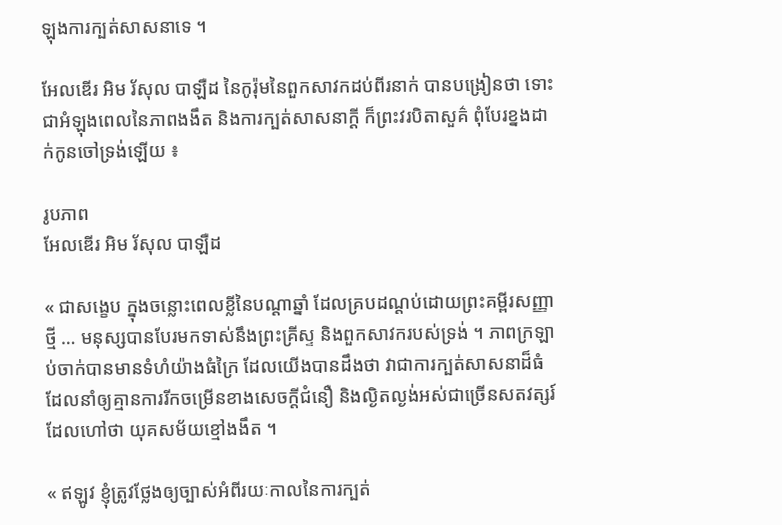ឡុងការក្បត់សាសនាទេ ។

អែលឌើរ អិម រ័សុល បាឡឺដ នៃកូរ៉ុមនៃពួកសាវកដប់ពីរនាក់ បានបង្រៀនថា ទោះជាអំឡុងពេលនៃភាពងងឹត និងការក្បត់សាសនាក្ដី ក៏ព្រះវរបិតាសួគ៌ ពុំបែរខ្នងដាក់កូនចៅទ្រង់ឡើយ ៖

រូបភាព
អែលឌើរ អិម រ័សុល បាឡឺដ

« ជាសង្ខេប ក្នុងចន្លោះពេលខ្លីនៃបណ្តាឆ្នាំ ដែលគ្របដណ្ដប់ដោយព្រះគម្ពីរសញ្ញាថ្មី … មនុស្សបានបែរមកទាស់នឹងព្រះគ្រីស្ទ និងពួកសាវករបស់ទ្រង់ ។ ភាពក្រឡាប់ចាក់បានមានទំហំយ៉ាងធំក្រៃ ដែលយើងបានដឹងថា វាជាការក្បត់សាសនាដ៏ធំដែលនាំឲ្យគ្មានការរីកចម្រើនខាងសេចក្ដីជំនឿ និងល្ងិតល្ងង់អស់ជាច្រើនសតវត្សរ៍ដែលហៅថា យុគសម័យខ្មៅងងឹត ។

« ឥឡូវ ខ្ញុំត្រូវថ្លែងឲ្យច្បាស់អំពីរយៈកាលនៃការក្បត់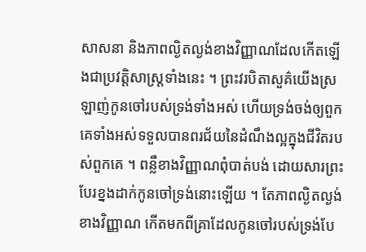សាសនា និងភាពល្ងិតល្ងង់ខាងវិញ្ញាណដែលកើតឡើងជាប្រវត្តិសាស្ត្រទាំងនេះ ។ ព្រះវរបិតាសួគ៌យើងស្រឡាញ់កូនចៅរបស់ទ្រង់ទាំងអស់ ហើយទ្រង់ចង់ឲ្យពួកគេទាំងអស់ទទួលបានពរជ័យនៃដំណឹងល្អក្នុងជីវិតរបស់ពួកគេ ។ ពន្លឺខាងវិញ្ញាណពុំបាត់បង់ ដោយសារព្រះបែរខ្នងដាក់កូនចៅទ្រង់នោះឡើយ ។ តែភាពល្ងិតល្ងង់ខាងវិញ្ញាណ កើតមកពីគ្រាដែលកូនចៅរបស់ទ្រង់បែ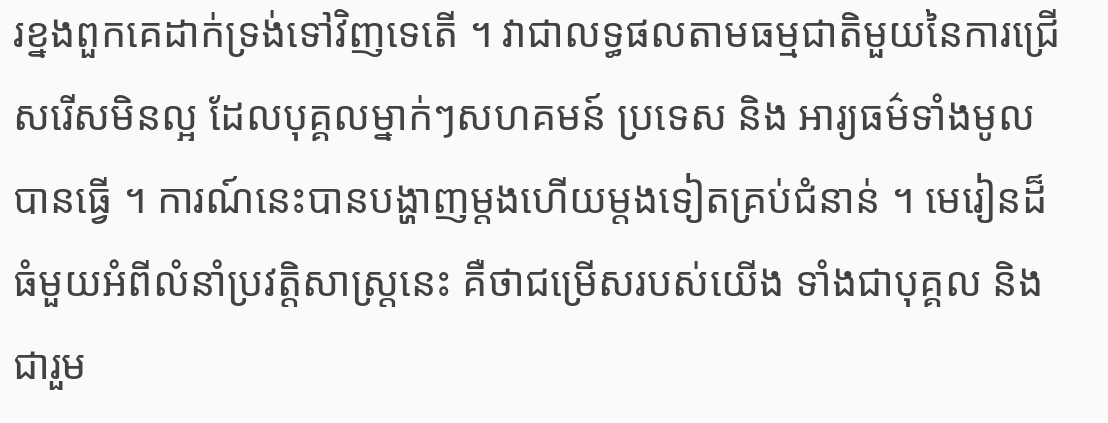រខ្នងពួកគេដាក់ទ្រង់ទៅវិញទេតើ ។ វាជាលទ្ធផលតាមធម្មជាតិមួយនៃការជ្រើសរើសមិនល្អ ដែលបុគ្គលម្នាក់ៗសហគមន៍ ប្រទេស និង អារ្យធម៌ទាំងមូលបានធ្វើ ។ ការណ៍នេះបានបង្ហាញម្ដងហើយម្ដងទៀតគ្រប់ជំនាន់ ។ មេរៀនដ៏ធំមួយអំពីលំនាំប្រវត្តិសាស្ត្រនេះ គឺថាជម្រើសរបស់យើង ទាំងជាបុគ្គល និងជារួម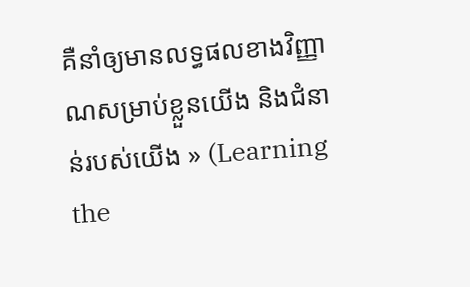គឺនាំឲ្យមានលទ្ធផលខាងវិញ្ញាណសម្រាប់ខ្លួនយើង និងជំនាន់របស់យើង » (Learning the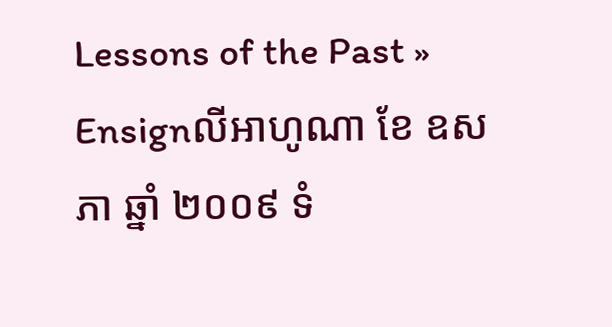Lessons of the Past » Ensignលីអាហូណា ខែ ឧសភា ឆ្នាំ ២០០៩ ទំ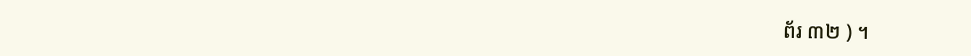ព័រ ៣២ ) ។